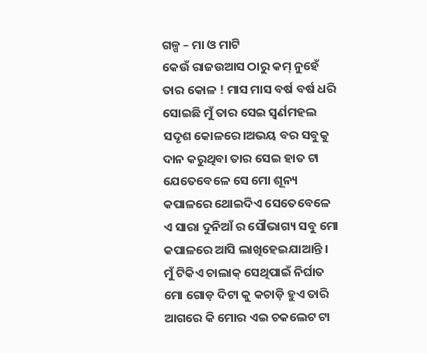ଗଳ୍ପ – ମା ଓ ମାଟି
କେଉଁ ରାଜଉଆସ ଠାରୁ କମ୍ ନୁହେଁ ତାର କୋଳ ! ମାସ ମାସ ବର୍ଷ ବର୍ଷ ଧରି ସୋଇଛି ମୁଁ ତାର ସେଇ ସ୍ଵର୍ଣମହଲ ସଦୃଶ କୋଳରେ।ଅଭୟ ବର ସବୁକୁ ଦାନ କରୁଥିବା ତାର ସେଇ ହାତ ଟା ଯେତେବେଳେ ସେ ମୋ ଶୂନ୍ୟ କପାଳରେ ଥୋଇଦିଏ ସେତେବେଳେ ଏ ସାରା ଦୁନିଆଁ ର ସୌଭାଗ୍ୟ ସବୁ ମୋ କପାଳରେ ଆସି ଲାଖିହେଇଯାଆନ୍ତି ।
ମୁଁ ଟିକିଏ ଚାଲାକ୍ ସେଥିପାଇଁ ନିର୍ଘାତ ମୋ ଗୋଡ଼ ଦିଟା କୁ କଚାଡ଼ି ହୁଏ ତାରି ଆଗରେ କି ମୋର ଏଇ ଚକଲେଟ ଟା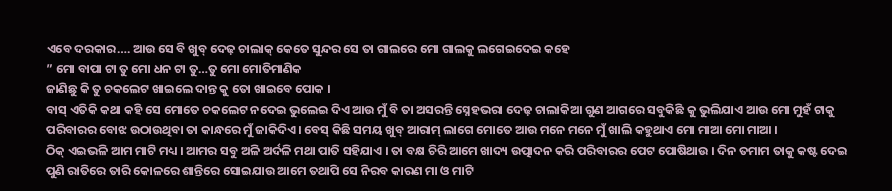ଏବେ ଦରକାର…. ଆଉ ସେ ବି ଖୁବ୍ ଦେଢ଼ ଚାଲାକ୍ କେତେ ସୁନ୍ଦର ସେ ତା ଗାଲରେ ମୋ ଗାଲକୁ ଲଗେଇଦେଇ କହେ
” ମୋ ବାପା ଟା ତୁ ମୋ ଧନ ଟା ତୁ…ତୁ ମୋ ମୋତିମାଣିକ
ଜାଣିଛୁ କି ତୁ ଚକଲେଟ ଖାଇଲେ ଦାନ୍ତ କୁ ତୋ ଖାଇବେ ପୋକ ।
ବାସ୍ ଏତିକି କଥା କହି ସେ ମୋତେ ଚକଲେଟ ନଦେଇ ଭୁଲେଇ ଦିଏ ଆଉ ମୁଁ ବି ତା ଅସରନ୍ତି ସ୍ନେହଭରା ଦେଢ଼ ଚାଲାକିଆ ଗୁଣ ଆଗରେ ସବୁକିଛି କୁ ଭୁଲିଯାଏ ଆଉ ମୋ ମୁହଁ ଟାକୁ ପରିବାରର ବୋଝ ଉଠାଉଥିବା ତା କାନ୍ଧରେ ମୁଁ ଜାକିଦିଏ। ବେସ୍ କିଛି ସମୟ ଖୁବ୍ ଆରାମ୍ ଲାଗେ ମୋତେ ଆଉ ମନେ ମନେ ମୁଁ ଖାଲି କହୁଥାଏ ମୋ ମାଆ ମୋ ମାଆ ।
ଠିକ୍ ଏଇଭଳି ଆମ ମାଟି ମଧ୍ୟ । ଆମର ସବୁ ଅଳି ଅର୍ଦଳି ମଥା ପାତି ସହିଯାଏ । ତା ବକ୍ଷ ଚିରି ଆମେ ଖାଦ୍ୟ ଉତ୍ପାଦନ କରି ପରିବାରର ପେଟ ପୋଷିଥାଉ । ଦିନ ତମାମ ତାକୁ କଷ୍ଟ ଦେଇ ପୁଣି ରାତିରେ ତାରି କୋଳରେ ଶାନ୍ତିରେ ସୋଇଯାଉ ଆମେ ତଥାପି ସେ ନିରବ କାରଣ ମା ଓ ମାଟି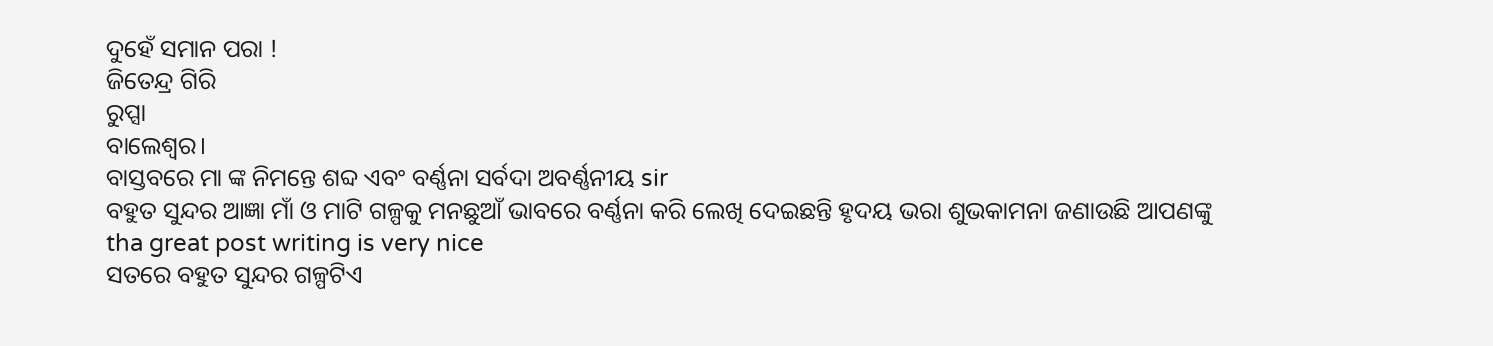ଦୁହେଁ ସମାନ ପରା !
ଜିତେନ୍ଦ୍ର ଗିରି
ରୁପ୍ସା
ବାଲେଶ୍ୱର।
ବାସ୍ତବରେ ମା ଙ୍କ ନିମନ୍ତେ ଶବ୍ଦ ଏବଂ ବର୍ଣ୍ଣନା ସର୍ବଦା ଅବର୍ଣ୍ଣନୀୟ sir
ବହୁତ ସୁନ୍ଦର ଆଜ୍ଞା ମାଁ ଓ ମାଟି ଗଳ୍ପକୁ ମନଛୁଆଁ ଭାବରେ ବର୍ଣ୍ଣନା କରି ଲେଖି ଦେଇଛନ୍ତି ହୃଦୟ ଭରା ଶୁଭକାମନା ଜଣାଉଛି ଆପଣଙ୍କୁ
tha great post writing is very nice
ସତରେ ବହୁତ ସୁନ୍ଦର ଗଳ୍ପଟିଏ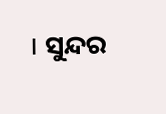। ସୁନ୍ଦର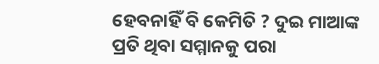ହେବନାହିଁ ବି କେମିତି ? ଦୁଇ ମାଆଙ୍କ ପ୍ରତି ଥିବା ସମ୍ମାନକୁ ପରା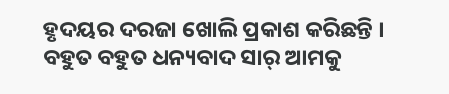ହୃଦୟର ଦରଜା ଖୋଲି ପ୍ରକାଶ କରିଛନ୍ତି । ବହୁତ ବହୁତ ଧନ୍ୟବାଦ ସାର୍ ଆମକୁ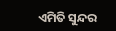ଏମିତି ସୁନ୍ଦର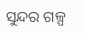ସୁନ୍ଦର ଗଳ୍ପ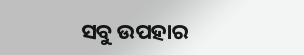ସବୁ ଉପହାର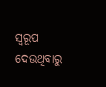ସ୍ବରୂପ ଦେଉଥିବାରୁ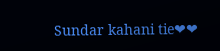Sundar kahani tie❤❤